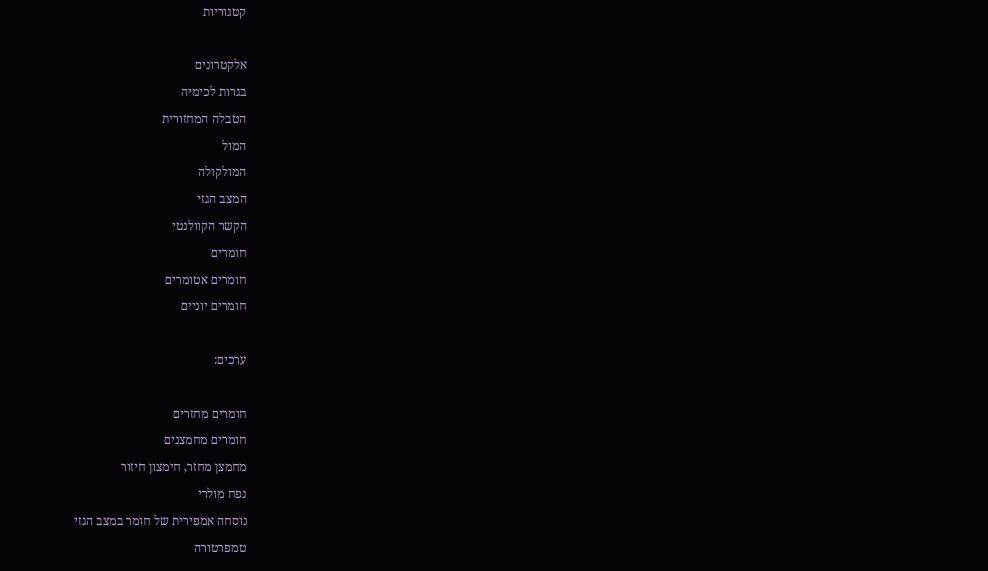קטגוריות

אלקטרונים
בגרות לכימיה
הטבלה המחזורית
המול
המולקולה
המצב הגזי
הקשר הקוולנטי
חומרים
חומרים אטומרים
חומרים יוניים

ערכים:

חומרים מחזרים
חומרים מחמצנים
מחמצן מחזר, חימצון חיזור
נפח מולרי
נוסחה אמפירית של חומר במצב הגזי
טמפרטורה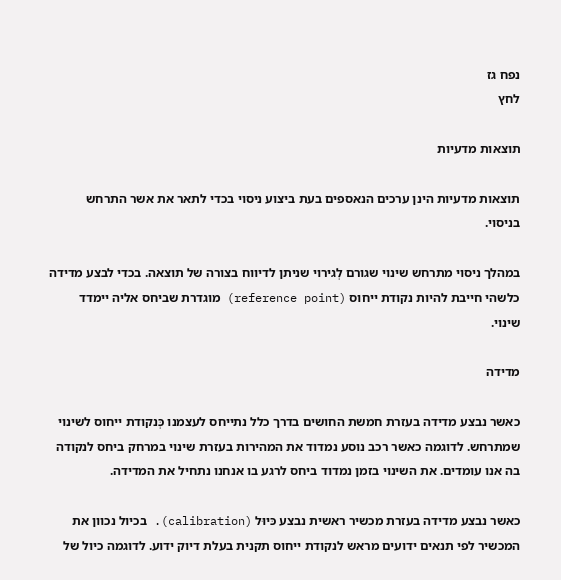נפח גז
לחץ

תוצאות מדעיות

תוצאות מדעיות הינן ערכים הנאספים בעת ביצוע ניסוי בכדי לתאר את אשר התרחש בניסוי.

במהלך ניסוי מתרחש שינוי שגורם לְגירוי שניתן לדיווח בצורה של תוצאה. בכדי לבצע מדידה כלשהי חייבת להיות נקודת ייחוס (reference point) מוגדרת שביחס אליה יימדד שינוי.

מדידה

כאשר נבצע מדידה בעזרת חמשת החושים בדרך כלל נתייחס לעצמנו כְּנקודת ייחוס לשינוי שמתרחש. לדוגמה כאשר רכב נוסע נמדוד את המהירות בעזרת שינוי במרחק ביחס לנקודה בה אנו עומדים. את השינוי בזמן נמדוד ביחס לרגע בו אנחנו נתחיל את המדידה.

כאשר נבצע מדידה בעזרת מכשיר ראשית נבצע כּיוּל (calibration). בכיול נכוון את המכשיר לפי תנאים ידועים מראש לנקודת ייחוס תקנית בעלת דיוק ידוע. לדוגמה כיול של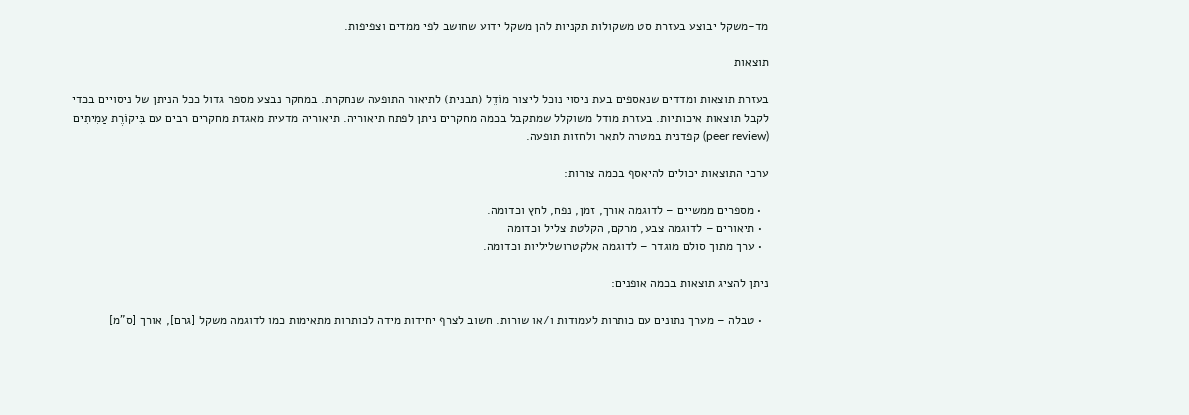מד-משקל יבוצע בעזרת סט משקולות תקניות להן משקל ידוע שחושב לפי ממדים וצפיפות.

תוצאות

בעזרת תוצאות ומדדים שנאספים בעת ניסוי נוכל ליצור מוֹדֵל (תבנית) לתיאור התופעה שנחקרת. במחקר נבצע מספר גדול ככל הניתן של ניסויים בכדי לקבל תוצאות איכותיות. בעזרת מודל משוקלל שמתקבל בכמה מחקרים ניתן לפתח תיאוריה. תיאוריה מדעית מאגדת מחקרים רבים עם בִּיקוֹרֶת עַמִיתִים (peer review) קפדנית במטרה לתאר ולחזות תופעה.

ערכי התוצאות יכולים להיאסף בכמה צורות:

  • מספרים ממשיים – לדוגמה אורך, זמן, נפח, לחץ וכדומה.
  • תיאורים – לדוגמה צבע, מרקם, הקלטת צליל וכדומה
  • ערך מתוך סולם מוגדר – לדוגמה אלקטרושליליות וכדומה.

ניתן להציג תוצאות בכמה אופנים:

  • טבלה – מערך נתונים עם כותרות לעמודות ו/או שורות. חשוב לצרף יחידות מידה לכותרות מתאימות כמו לדוגמה משקל [גרם], אורך [ס"מ]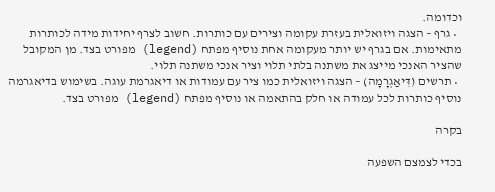וכדומה.
  • גרף – הצגה ויזואלית בעזרת עקומה וצירים עם כותרות. חשוב לצרף יחידות מידה לכותרות מתאימות. אם בגרף יש יותר מעקומה אחת נוסיף מפתח (legend) מפורט בצד. מן המקובל שהציר האנכי מייצג את משתנה בלתי תלוי וציר אנכי משתנה תלוי.
  • תרשים (דִּיאַגְרָמָה) – הצגה ויזואלית כמו ציר עם עמודות או דיאגרמת עוגה. בשימוש בדיאגרמה נוסיף כותרות לכל עמודה או חלק בהתאמה או נוסיף מפתח (legend) מפורט בצד.

בקרה

בכדי לצמצם השפעה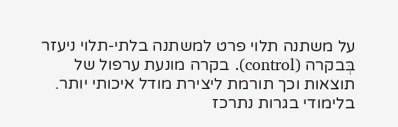על משתנה תלוי פרט למשתנה בלתי-תלוי ניעזר בְּבקרה (control). בקרה מונעת ערפול של תוצאות וכך תורמת ליצירת מודל איכותי יותר. בלימודי בגרות נתרכז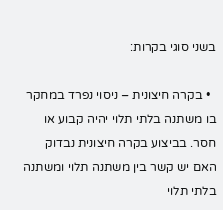בשני סוגי בקרות:

  • בקרה חיצונית – ניסוי נפרד במחקר בו משתנה בלתי תלוי יהיה קבוע או חסר. בביצוע בקרה חיצונית נבדוק האם יש קשר בין משתנה תלוי ומשתנה בלתי תלוי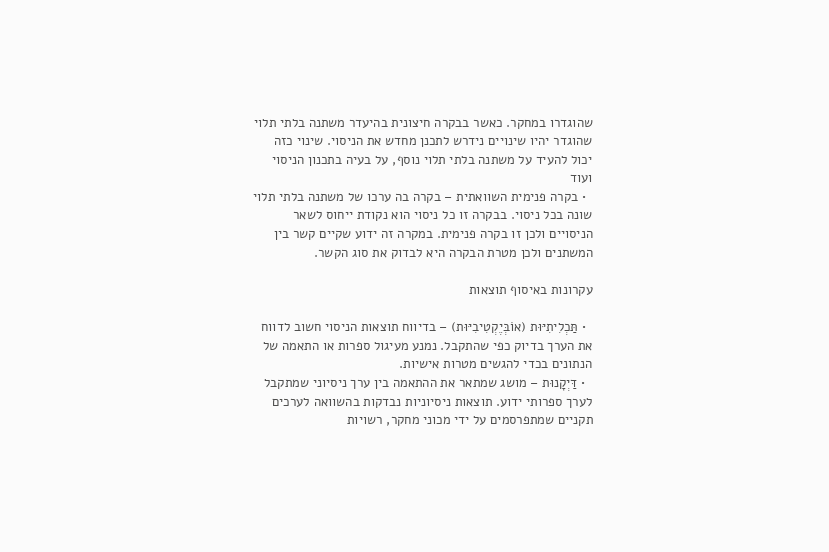שהוגדרו במחקר. כאשר בבקרה חיצונית בהיעדר משתנה בלתי תלוי שהוגדר יהיו שינויים נידרש לתכנן מחדש את הניסוי. שינוי כזה יכול להעיד על משתנה בלתי תלוי נוסף, על בעיה בתכנון הניסוי ועוד
  • בקרה פנימית השוואתית – בקרה בה ערכו של משתנה בלתי תלוי שונה בכל ניסוי. בבקרה זו כל ניסוי הוא נקודת ייחוס לשאר הניסויים ולכן זו בקרה פנימית. במקרה זה ידוע שקיים קשר בין המשתנים ולכן מטרת הבקרה היא לבדוק את סוג הקשר.

עקרונות באיסוף תוצאות

  • תַּכְלִיתִיּוּת (אוֹבְּיֶקְטִיבִיּוּת) – בדיווח תוצאות הניסוי חשוב לדווח את הערך בדיוק כפי שהתקבל. נמנע מעיגול ספרות או התאמה של הנתונים בכדי להגשים מטרות אישיות.
  • דַּיְקָנוּת – מושג שמתאר את ההתאמה בין ערך ניסיוני שמתקבל לערך ספרותי ידוע. תוצאות ניסיוניות נבדקות בהשוואה לערכים תקניים שמתפרסמים על ידי מכוני מחקר, רשויות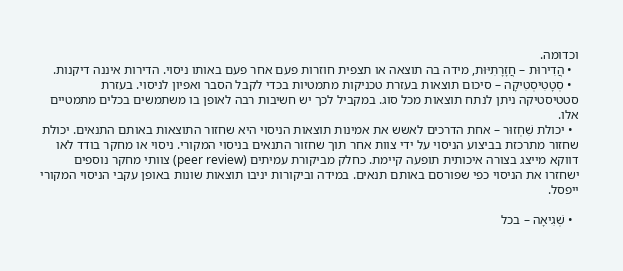וכדומה.
  • הֲדִירוּת – חֲזָרָתִיּוּת, מידה בה תוצאה או תצפית חוזרות פעם אחר פעם באותו ניסוי. הדירות איננה דיקנות.
  • סְטָטִיסְטִיקָה – סיכום תוצאות בעזרת טכניקות מתמטיות בכדי לקבל הסבר ואפיון לניסוי. בעזרת סטטיסטיקה ניתן לנתח תוצאות מכל סוג. במקביל לכך יש חשיבות רבה לאופן בו משתמשים בכלים מתמטיים אלו.
  • יכולת שִׁחְזוּר – אחת הדרכים לאשש את אמינות תוצאות הניסוי היא שחזור התוצאות באותם התנאים. יכולת שחזור מתרכזת בביצוע הניסוי על ידי צוות אחר תוך שחזור התנאים בניסוי המקורי. ניסוי או מחקר בודד לאו דווקא מייצג בצורה איכותית תופעה קיימת. כחלק מביקורת עמיתים (peer review) צוותי מחקר נוספים ישחזרו את הניסוי כפי שפורסם באותם תנאים. במידה וביקורות יניבו תוצאות שונות באופן עקבי הניסוי המקורי ייפסל.

  • שְׁגִיאָה – בכל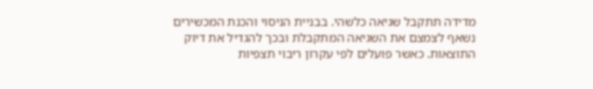מדידה תתקבל שגיאה כלשהי. בבניית הניסוי והכנת המכשירים נשאף לצמצם את השגיאה המתקבלת ובכך להגדיל את דיוק התוצאות. כאשר פועלים לפי עקרון ריבוי תצפיות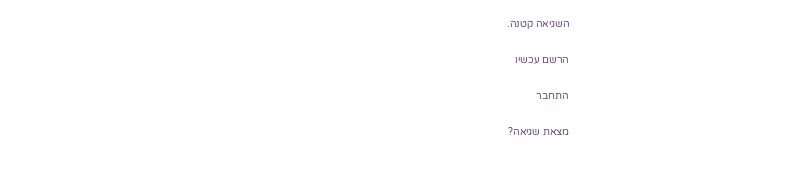השגיאה קטנה.

הרשם עכשיו

התחבר

מצאת שגיאה?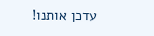עדכן אותנו!